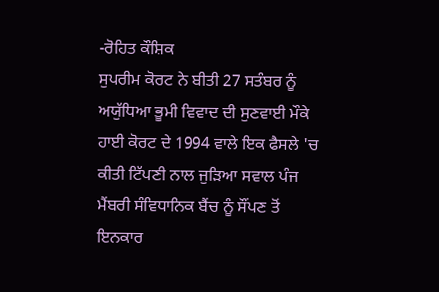-ਰੋਹਿਤ ਕੌਸ਼ਿਕ
ਸੁਪਰੀਮ ਕੋਰਟ ਨੇ ਬੀਤੀ 27 ਸਤੰਬਰ ਨੂੰ ਅਯੁੱਧਿਆ ਭੂਮੀ ਵਿਵਾਦ ਦੀ ਸੁਣਵਾਈ ਮੌਕੇ ਹਾਈ ਕੋਰਟ ਦੇ 1994 ਵਾਲੇ ਇਕ ਫੈਸਲੇ 'ਚ ਕੀਤੀ ਟਿੱਪਣੀ ਨਾਲ ਜੁੜਿਆ ਸਵਾਲ ਪੰਜ ਮੈਂਬਰੀ ਸੰਵਿਧਾਨਿਕ ਬੈਂਚ ਨੂੰ ਸੌਂਪਣ ਤੋਂ ਇਨਕਾਰ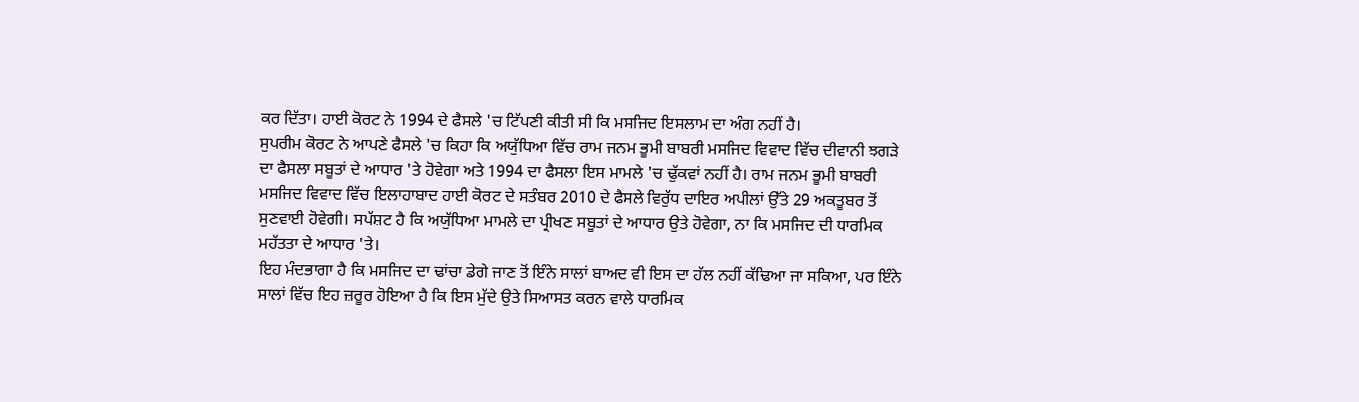ਕਰ ਦਿੱਤਾ। ਹਾਈ ਕੋਰਟ ਨੇ 1994 ਦੇ ਫੈਸਲੇ 'ਚ ਟਿੱਪਣੀ ਕੀਤੀ ਸੀ ਕਿ ਮਸਜਿਦ ਇਸਲਾਮ ਦਾ ਅੰਗ ਨਹੀਂ ਹੈ।
ਸੁਪਰੀਮ ਕੋਰਟ ਨੇ ਆਪਣੇ ਫੈਸਲੇ 'ਚ ਕਿਹਾ ਕਿ ਅਯੁੱਧਿਆ ਵਿੱਚ ਰਾਮ ਜਨਮ ਭੂਮੀ ਬਾਬਰੀ ਮਸਜਿਦ ਵਿਵਾਦ ਵਿੱਚ ਦੀਵਾਨੀ ਝਗੜੇ ਦਾ ਫੈਸਲਾ ਸਬੂਤਾਂ ਦੇ ਆਧਾਰ 'ਤੇ ਹੋਵੇਗਾ ਅਤੇ 1994 ਦਾ ਫੈਸਲਾ ਇਸ ਮਾਮਲੇ 'ਚ ਢੁੱਕਵਾਂ ਨਹੀਂ ਹੈ। ਰਾਮ ਜਨਮ ਭੂਮੀ ਬਾਬਰੀ ਮਸਜਿਦ ਵਿਵਾਦ ਵਿੱਚ ਇਲਾਹਾਬਾਦ ਹਾਈ ਕੋਰਟ ਦੇ ਸਤੰਬਰ 2010 ਦੇ ਫੈਸਲੇ ਵਿਰੁੱਧ ਦਾਇਰ ਅਪੀਲਾਂ ਉੱਤੇ 29 ਅਕਤੂਬਰ ਤੋਂ ਸੁਣਵਾਈ ਹੋਵੇਗੀ। ਸਪੱਸ਼ਟ ਹੈ ਕਿ ਅਯੁੱਧਿਆ ਮਾਮਲੇ ਦਾ ਪ੍ਰੀਖਣ ਸਬੂਤਾਂ ਦੇ ਆਧਾਰ ਉਤੇ ਹੋਵੇਗਾ, ਨਾ ਕਿ ਮਸਜਿਦ ਦੀ ਧਾਰਮਿਕ ਮਹੱਤਤਾ ਦੇ ਆਧਾਰ 'ਤੇ।
ਇਹ ਮੰਦਭਾਗਾ ਹੈ ਕਿ ਮਸਜਿਦ ਦਾ ਢਾਂਚਾ ਡੇਗੇ ਜਾਣ ਤੋਂ ਇੰਨੇ ਸਾਲਾਂ ਬਾਅਦ ਵੀ ਇਸ ਦਾ ਹੱਲ ਨਹੀਂ ਕੱਢਿਆ ਜਾ ਸਕਿਆ, ਪਰ ਇੰਨੇ ਸਾਲਾਂ ਵਿੱਚ ਇਹ ਜ਼ਰੂਰ ਹੋਇਆ ਹੈ ਕਿ ਇਸ ਮੁੱਦੇ ਉਤੇ ਸਿਆਸਤ ਕਰਨ ਵਾਲੇ ਧਾਰਮਿਕ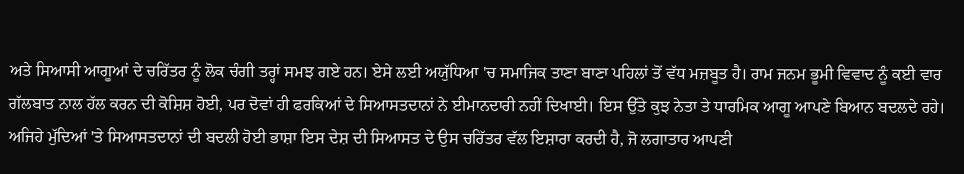ਅਤੇ ਸਿਆਸੀ ਆਗੂਆਂ ਦੇ ਚਰਿੱਤਰ ਨੂੰ ਲੋਕ ਚੰਗੀ ਤਰ੍ਹਾਂ ਸਮਝ ਗਏ ਹਨ। ਏਸੇ ਲਈ ਅਯੁੱਧਿਆ 'ਚ ਸਮਾਜਿਕ ਤਾਣਾ ਬਾਣਾ ਪਹਿਲਾਂ ਤੋਂ ਵੱਧ ਮਜ਼ਬੂਤ ਹੈ। ਰਾਮ ਜਨਮ ਭੂਮੀ ਵਿਵਾਦ ਨੂੰ ਕਈ ਵਾਰ ਗੱਲਬਾਤ ਨਾਲ ਹੱਲ ਕਰਨ ਦੀ ਕੋਸ਼ਿਸ਼ ਹੋਈ, ਪਰ ਦੋਵਾਂ ਹੀ ਫਰਕਿਆਂ ਦੇ ਸਿਆਸਤਦਾਨਾਂ ਨੇ ਈਮਾਨਦਾਰੀ ਨਹੀਂ ਦਿਖਾਈ। ਇਸ ਉੱਤੇ ਕੁਝ ਨੇਤਾ ਤੇ ਧਾਰਮਿਕ ਆਗੂ ਆਪਣੇ ਬਿਆਨ ਬਦਲਦੇ ਰਹੇ। ਅਜਿਹੇ ਮੁੱਦਿਆਂ 'ਤੇ ਸਿਆਸਤਦਾਨਾਂ ਦੀ ਬਦਲੀ ਹੋਈ ਭਾਸ਼ਾ ਇਸ ਦੇਸ਼ ਦੀ ਸਿਆਸਤ ਦੇ ਉਸ ਚਰਿੱਤਰ ਵੱਲ ਇਸ਼ਾਰਾ ਕਰਦੀ ਹੈ, ਜੋ ਲਗਾਤਾਰ ਆਪਣੀ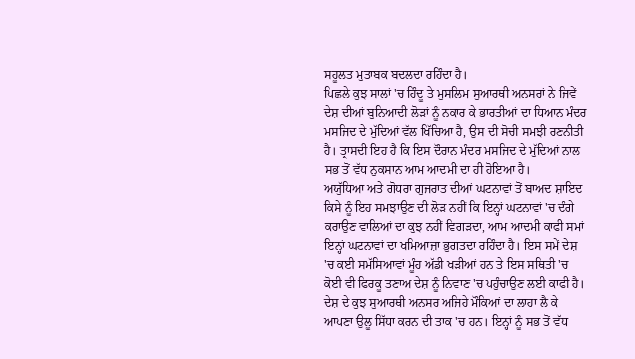ਸਹੂਲਤ ਮੁਤਾਬਕ ਬਦਲਦਾ ਰਹਿੰਦਾ ਹੈ।
ਪਿਛਲੇ ਕੁਝ ਸਾਲਾਂ 'ਚ ਹਿੰਦੂ ਤੇ ਮੁਸਲਿਮ ਸੁਆਰਥੀ ਅਨਸਰਾਂ ਨੇ ਜਿਵੇਂ ਦੇਸ਼ ਦੀਆਂ ਬੁਨਿਆਦੀ ਲੋੜਾਂ ਨੂੰ ਨਕਾਰ ਕੇ ਭਾਰਤੀਆਂ ਦਾ ਧਿਆਨ ਮੰਦਰ ਮਸਜਿਦ ਦੇ ਮੁੱਦਿਆਂ ਵੱਲ ਖਿੱਚਿਆ ਹੈ, ਉਸ ਦੀ ਸੋਚੀ ਸਮਝੀ ਰਣਨੀਤੀ ਹੈ। ਤ੍ਰਾਸਦੀ ਇਹ ਹੈ ਕਿ ਇਸ ਦੌਰਾਨ ਮੰਦਰ ਮਸਜਿਦ ਦੇ ਮੁੱਦਿਆਂ ਨਾਲ ਸਭ ਤੋਂ ਵੱਧ ਨੁਕਸਾਨ ਆਮ ਆਦਮੀ ਦਾ ਹੀ ਹੋਇਆ ਹੈ।
ਅਯੁੱਧਿਆ ਅਤੇ ਗੋਧਰਾ ਗੁਜਰਾਤ ਦੀਆਂ ਘਟਨਾਵਾਂ ਤੋਂ ਬਾਅਦ ਸ਼ਾਇਦ ਕਿਸੇ ਨੂੰ ਇਹ ਸਮਝਾਉਣ ਦੀ ਲੋੜ ਨਹੀਂ ਕਿ ਇਨ੍ਹਾਂ ਘਟਨਾਵਾਂ 'ਚ ਦੰਗੇ ਕਰਾਉਣ ਵਾਲਿਆਂ ਦਾ ਕੁਝ ਨਹੀਂ ਵਿਗੜਦਾ, ਆਮ ਆਦਮੀ ਕਾਫੀ ਸਮਾਂ ਇਨ੍ਹਾਂ ਘਟਨਾਵਾਂ ਦਾ ਖਮਿਆਜ਼ਾ ਭੁਗਤਦਾ ਰਹਿੰਦਾ ਹੈ। ਇਸ ਸਮੇਂ ਦੇਸ਼ 'ਚ ਕਈ ਸਮੱਸਿਆਵਾਂ ਮੂੰਹ ਅੱਡੀ ਖੜੀਆਂ ਹਨ ਤੇ ਇਸ ਸਥਿਤੀ 'ਚ ਕੋਈ ਵੀ ਫਿਰਕੂ ਤਣਾਅ ਦੇਸ਼ ਨੂੰ ਨਿਵਾਣ 'ਚ ਪਹੁੰਚਾਉਣ ਲਈ ਕਾਫੀ ਹੈ। ਦੇਸ਼ ਦੇ ਕੁਝ ਸੁਆਰਥੀ ਅਨਸਰ ਅਜਿਹੇ ਮੌਕਿਆਂ ਦਾ ਲਾਹਾ ਲੈ ਕੇ ਆਪਣਾ ਉਲੂ ਸਿੱਧਾ ਕਰਨ ਦੀ ਤਾਕ 'ਚ ਹਨ। ਇਨ੍ਹਾਂ ਨੂੰ ਸਭ ਤੋਂ ਵੱਧ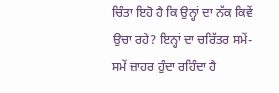ਚਿੰਤਾ ਇਹੋ ਹੈ ਕਿ ਉਨ੍ਹਾਂ ਦਾ ਨੱਕ ਕਿਵੇਂ ਉਚਾ ਰਹੇ? ਇਨ੍ਹਾਂ ਦਾ ਚਰਿੱਤਰ ਸਮੇਂ-ਸਮੇਂ ਜ਼ਾਹਰ ਹੁੰਦਾ ਰਹਿੰਦਾ ਹੈ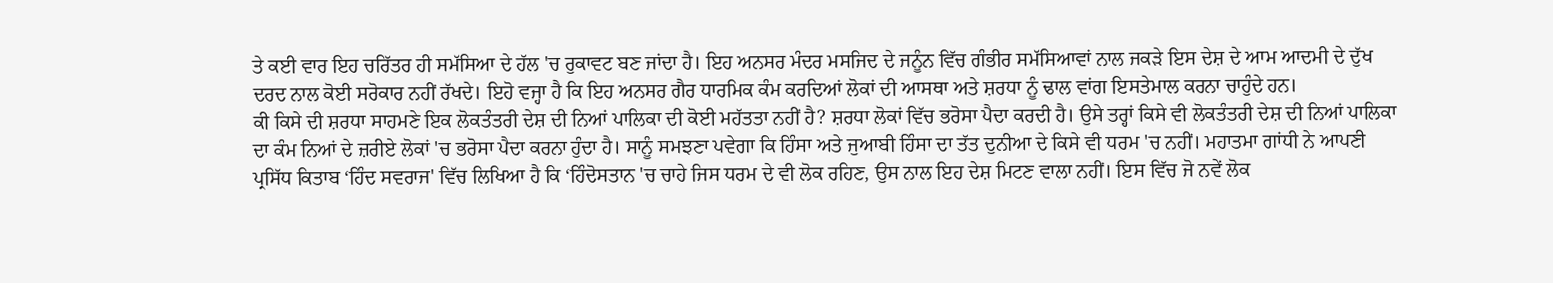ਤੇ ਕਈ ਵਾਰ ਇਹ ਚਰਿੱਤਰ ਹੀ ਸਮੱਸਿਆ ਦੇ ਹੱਲ 'ਚ ਰੁਕਾਵਟ ਬਣ ਜਾਂਦਾ ਹੈ। ਇਹ ਅਨਸਰ ਮੰਦਰ ਮਸਜਿਦ ਦੇ ਜਨੂੰਨ ਵਿੱਚ ਗੰਭੀਰ ਸਮੱਸਿਆਵਾਂ ਨਾਲ ਜਕੜੇ ਇਸ ਦੇਸ਼ ਦੇ ਆਮ ਆਦਮੀ ਦੇ ਦੁੱਖ ਦਰਦ ਨਾਲ ਕੋਈ ਸਰੋਕਾਰ ਨਹੀਂ ਰੱਖਦੇ। ਇਹੋ ਵਜ੍ਹਾ ਹੈ ਕਿ ਇਹ ਅਨਸਰ ਗੈਰ ਧਾਰਮਿਕ ਕੰਮ ਕਰਦਿਆਂ ਲੋਕਾਂ ਦੀ ਆਸਥਾ ਅਤੇ ਸ਼ਰਧਾ ਨੂੰ ਢਾਲ ਵਾਂਗ ਇਸਤੇਮਾਲ ਕਰਨਾ ਚਾਹੁੰਦੇ ਹਨ।
ਕੀ ਕਿਸੇ ਦੀ ਸ਼ਰਧਾ ਸਾਹਮਣੇ ਇਕ ਲੋਕਤੰਤਰੀ ਦੇਸ਼ ਦੀ ਨਿਆਂ ਪਾਲਿਕਾ ਦੀ ਕੋਈ ਮਹੱਤਤਾ ਨਹੀਂ ਹੈ? ਸ਼ਰਧਾ ਲੋਕਾਂ ਵਿੱਚ ਭਰੋਸਾ ਪੈਦਾ ਕਰਦੀ ਹੈ। ਉਸੇ ਤਰ੍ਹਾਂ ਕਿਸੇ ਵੀ ਲੋਕਤੰਤਰੀ ਦੇਸ਼ ਦੀ ਨਿਆਂ ਪਾਲਿਕਾ ਦਾ ਕੰਮ ਨਿਆਂ ਦੇ ਜ਼ਰੀਏ ਲੋਕਾਂ 'ਚ ਭਰੋਸਾ ਪੈਦਾ ਕਰਨਾ ਹੁੰਦਾ ਹੈ। ਸਾਨੂੰ ਸਮਝਣਾ ਪਵੇਗਾ ਕਿ ਹਿੰਸਾ ਅਤੇ ਜੁਆਬੀ ਹਿੰਸਾ ਦਾ ਤੱਤ ਦੁਨੀਆ ਦੇ ਕਿਸੇ ਵੀ ਧਰਮ 'ਚ ਨਹੀਂ। ਮਹਾਤਮਾ ਗਾਂਧੀ ਨੇ ਆਪਣੀ ਪ੍ਰਸਿੱਧ ਕਿਤਾਬ ‘ਹਿੰਦ ਸਵਰਾਜ' ਵਿੱਚ ਲਿਖਿਆ ਹੈ ਕਿ ‘ਹਿੰਦੋਸਤਾਨ 'ਚ ਚਾਹੇ ਜਿਸ ਧਰਮ ਦੇ ਵੀ ਲੋਕ ਰਹਿਣ, ਉਸ ਨਾਲ ਇਹ ਦੇਸ਼ ਮਿਟਣ ਵਾਲਾ ਨਹੀਂ। ਇਸ ਵਿੱਚ ਜੋ ਨਵੇਂ ਲੋਕ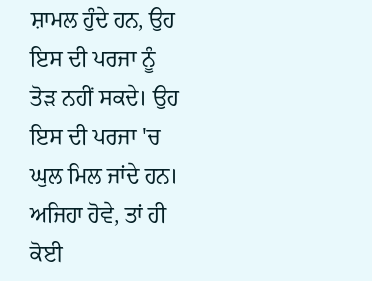ਸ਼ਾਮਲ ਹੁੰਦੇ ਹਨ, ਉਹ ਇਸ ਦੀ ਪਰਜਾ ਨੂੰ ਤੋੜ ਨਹੀਂ ਸਕਦੇ। ਉਹ ਇਸ ਦੀ ਪਰਜਾ 'ਚ ਘੁਲ ਮਿਲ ਜਾਂਦੇ ਹਨ। ਅਜਿਹਾ ਹੋਵੇ, ਤਾਂ ਹੀ ਕੋਈ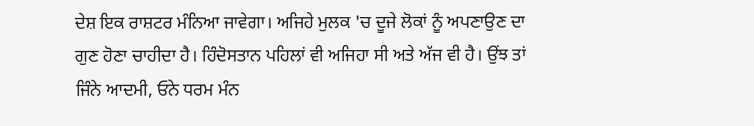ਦੇਸ਼ ਇਕ ਰਾਸ਼ਟਰ ਮੰਨਿਆ ਜਾਵੇਗਾ। ਅਜਿਹੇ ਮੁਲਕ 'ਚ ਦੂਜੇ ਲੋਕਾਂ ਨੂੰ ਅਪਣਾਉਣ ਦਾ ਗੁਣ ਹੋਣਾ ਚਾਹੀਦਾ ਹੈ। ਹਿੰਦੋਸਤਾਨ ਪਹਿਲਾਂ ਵੀ ਅਜਿਹਾ ਸੀ ਅਤੇ ਅੱਜ ਵੀ ਹੈ। ਉਂਝ ਤਾਂ ਜਿੰਨੇ ਆਦਮੀ, ਓਨੇ ਧਰਮ ਮੰਨ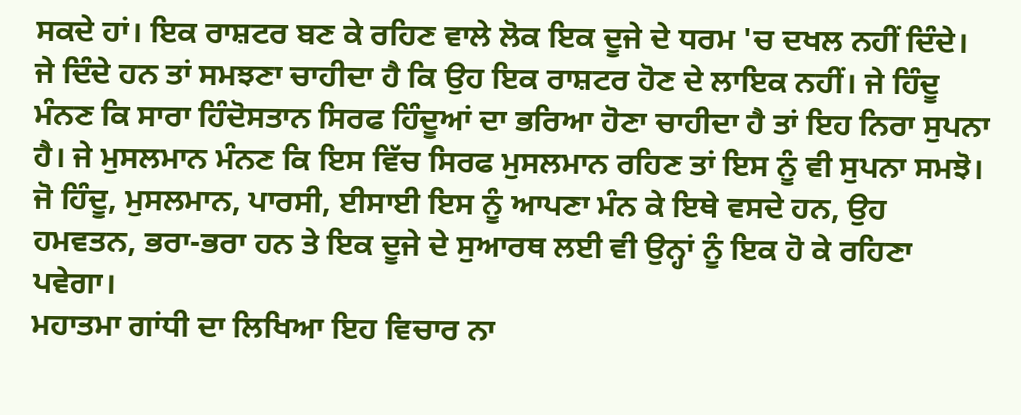ਸਕਦੇ ਹਾਂ। ਇਕ ਰਾਸ਼ਟਰ ਬਣ ਕੇ ਰਹਿਣ ਵਾਲੇ ਲੋਕ ਇਕ ਦੂਜੇ ਦੇ ਧਰਮ 'ਚ ਦਖਲ ਨਹੀਂ ਦਿੰਦੇ। ਜੇ ਦਿੰਦੇ ਹਨ ਤਾਂ ਸਮਝਣਾ ਚਾਹੀਦਾ ਹੈ ਕਿ ਉਹ ਇਕ ਰਾਸ਼ਟਰ ਹੋਣ ਦੇ ਲਾਇਕ ਨਹੀਂ। ਜੇ ਹਿੰਦੂ ਮੰਨਣ ਕਿ ਸਾਰਾ ਹਿੰਦੋਸਤਾਨ ਸਿਰਫ ਹਿੰਦੂਆਂ ਦਾ ਭਰਿਆ ਹੋਣਾ ਚਾਹੀਦਾ ਹੈ ਤਾਂ ਇਹ ਨਿਰਾ ਸੁਪਨਾ ਹੈ। ਜੇ ਮੁਸਲਮਾਨ ਮੰਨਣ ਕਿ ਇਸ ਵਿੱਚ ਸਿਰਫ ਮੁਸਲਮਾਨ ਰਹਿਣ ਤਾਂ ਇਸ ਨੂੰ ਵੀ ਸੁਪਨਾ ਸਮਝੋ। ਜੋ ਹਿੰਦੂ, ਮੁਸਲਮਾਨ, ਪਾਰਸੀ, ਈਸਾਈ ਇਸ ਨੂੰ ਆਪਣਾ ਮੰਨ ਕੇ ਇਥੇ ਵਸਦੇ ਹਨ, ਉਹ ਹਮਵਤਨ, ਭਰਾ-ਭਰਾ ਹਨ ਤੇ ਇਕ ਦੂਜੇ ਦੇ ਸੁਆਰਥ ਲਈ ਵੀ ਉਨ੍ਹਾਂ ਨੂੰ ਇਕ ਹੋ ਕੇ ਰਹਿਣਾ ਪਵੇਗਾ।
ਮਹਾਤਮਾ ਗਾਂਧੀ ਦਾ ਲਿਖਿਆ ਇਹ ਵਿਚਾਰ ਨਾ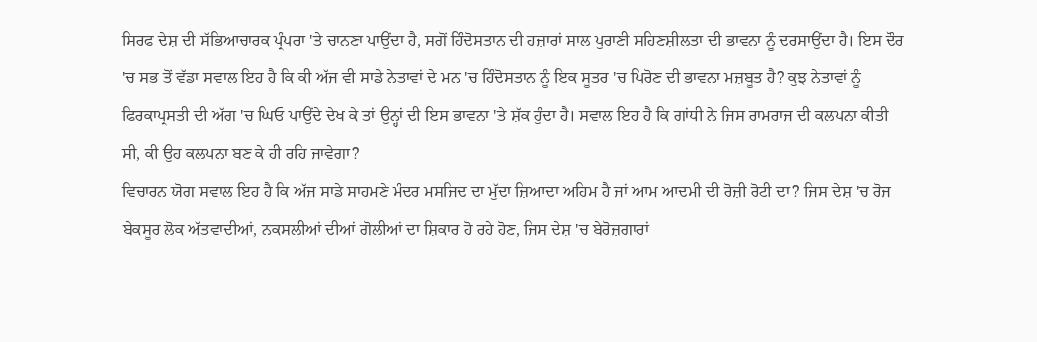ਸਿਰਫ ਦੇਸ਼ ਦੀ ਸੱਭਿਆਚਾਰਕ ਪ੍ਰੰਪਰਾ 'ਤੇ ਚਾਨਣਾ ਪਾਉਂਦਾ ਹੈ, ਸਗੋਂ ਹਿੰਦੋਸਤਾਨ ਦੀ ਹਜ਼ਾਰਾਂ ਸਾਲ ਪੁਰਾਣੀ ਸਹਿਣਸ਼ੀਲਤਾ ਦੀ ਭਾਵਨਾ ਨੂੰ ਦਰਸਾਉਂਦਾ ਹੈ। ਇਸ ਦੌਰ 'ਚ ਸਭ ਤੋਂ ਵੱਡਾ ਸਵਾਲ ਇਹ ਹੈ ਕਿ ਕੀ ਅੱਜ ਵੀ ਸਾਡੇ ਨੇਤਾਵਾਂ ਦੇ ਮਨ 'ਚ ਹਿੰਦੋਸਤਾਨ ਨੂੰ ਇਕ ਸੂਤਰ 'ਚ ਪਿਰੋਣ ਦੀ ਭਾਵਨਾ ਮਜ਼ਬੂਤ ਹੈ? ਕੁਝ ਨੇਤਾਵਾਂ ਨੂੰ ਫਿਰਕਾਪ੍ਰਸਤੀ ਦੀ ਅੱਗ 'ਚ ਘਿਓ ਪਾਉਂਦੇ ਦੇਖ ਕੇ ਤਾਂ ਉਨ੍ਹਾਂ ਦੀ ਇਸ ਭਾਵਨਾ 'ਤੇ ਸ਼ੱਕ ਹੁੰਦਾ ਹੈ। ਸਵਾਲ ਇਹ ਹੈ ਕਿ ਗਾਂਧੀ ਨੇ ਜਿਸ ਰਾਮਰਾਜ ਦੀ ਕਲਪਨਾ ਕੀਤੀ ਸੀ, ਕੀ ਉਹ ਕਲਪਨਾ ਬਣ ਕੇ ਹੀ ਰਹਿ ਜਾਵੇਗਾ?
ਵਿਚਾਰਨ ਯੋਗ ਸਵਾਲ ਇਹ ਹੈ ਕਿ ਅੱਜ ਸਾਡੇ ਸਾਹਮਣੇ ਮੰਦਰ ਮਸਜਿਦ ਦਾ ਮੁੱਦਾ ਜ਼ਿਆਦਾ ਅਹਿਮ ਹੈ ਜਾਂ ਆਮ ਆਦਮੀ ਦੀ ਰੋਜ਼ੀ ਰੋਟੀ ਦਾ? ਜਿਸ ਦੇਸ਼ 'ਚ ਰੋਜ ਬੇਕਸੂਰ ਲੋਕ ਅੱਤਵਾਦੀਆਂ, ਨਕਸਲੀਆਂ ਦੀਆਂ ਗੋਲੀਆਂ ਦਾ ਸ਼ਿਕਾਰ ਹੋ ਰਹੇ ਹੋਣ, ਜਿਸ ਦੇਸ਼ 'ਚ ਬੇਰੋਜ਼ਗਾਰਾਂ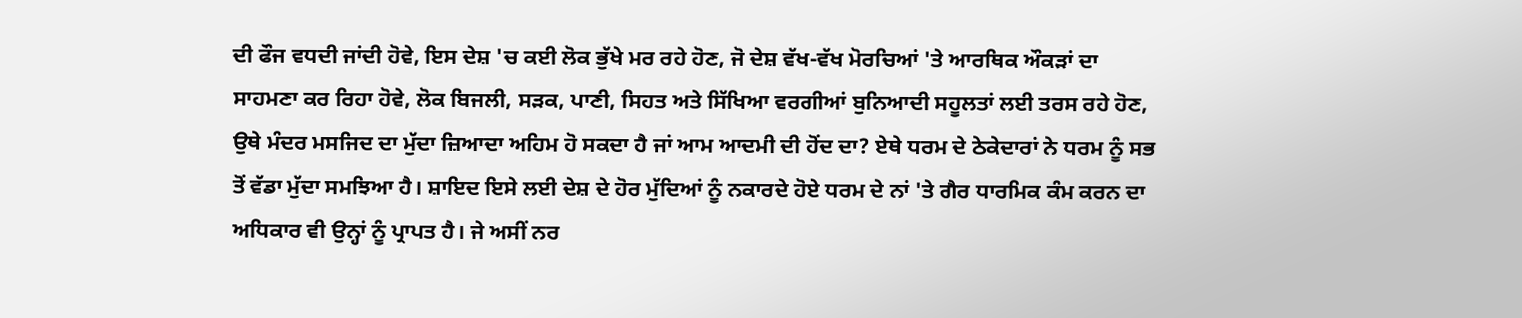ਦੀ ਫੌਜ ਵਧਦੀ ਜਾਂਦੀ ਹੋਵੇ, ਇਸ ਦੇਸ਼ 'ਚ ਕਈ ਲੋਕ ਭੁੱਖੇ ਮਰ ਰਹੇ ਹੋਣ, ਜੋ ਦੇਸ਼ ਵੱਖ-ਵੱਖ ਮੋਰਚਿਆਂ 'ਤੇ ਆਰਥਿਕ ਔਕੜਾਂ ਦਾ ਸਾਹਮਣਾ ਕਰ ਰਿਹਾ ਹੋਵੇ, ਲੋਕ ਬਿਜਲੀ, ਸੜਕ, ਪਾਣੀ, ਸਿਹਤ ਅਤੇ ਸਿੱਖਿਆ ਵਰਗੀਆਂ ਬੁਨਿਆਦੀ ਸਹੂਲਤਾਂ ਲਈ ਤਰਸ ਰਹੇ ਹੋਣ, ਉਥੇ ਮੰਦਰ ਮਸਜਿਦ ਦਾ ਮੁੱਦਾ ਜ਼ਿਆਦਾ ਅਹਿਮ ਹੋ ਸਕਦਾ ਹੈ ਜਾਂ ਆਮ ਆਦਮੀ ਦੀ ਹੋਂਦ ਦਾ? ਏਥੇ ਧਰਮ ਦੇ ਠੇਕੇਦਾਰਾਂ ਨੇ ਧਰਮ ਨੂੰ ਸਭ ਤੋਂ ਵੱਡਾ ਮੁੱਦਾ ਸਮਝਿਆ ਹੈ। ਸ਼ਾਇਦ ਇਸੇ ਲਈ ਦੇਸ਼ ਦੇ ਹੋਰ ਮੁੱਦਿਆਂ ਨੂੰ ਨਕਾਰਦੇ ਹੋਏ ਧਰਮ ਦੇ ਨਾਂ 'ਤੇ ਗੈਰ ਧਾਰਮਿਕ ਕੰਮ ਕਰਨ ਦਾ ਅਧਿਕਾਰ ਵੀ ਉਨ੍ਹਾਂ ਨੂੰ ਪ੍ਰਾਪਤ ਹੈ। ਜੇ ਅਸੀਂ ਨਰ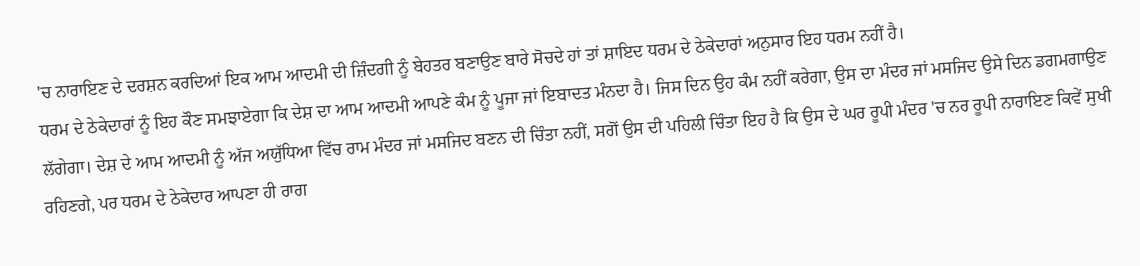'ਚ ਨਾਰਾਇਣ ਦੇ ਦਰਸ਼ਨ ਕਰਦਿਆਂ ਇਕ ਆਮ ਆਦਮੀ ਦੀ ਜ਼ਿੰਦਗੀ ਨੂੰ ਬੇਹਤਰ ਬਣਾਉਣ ਬਾਰੇ ਸੋਚਦੇ ਹਾਂ ਤਾਂ ਸ਼ਾਇਦ ਧਰਮ ਦੇ ਠੇਕੇਦਾਰਾਂ ਅਨੁਸਾਰ ਇਹ ਧਰਮ ਨਹੀਂ ਹੈ।
ਧਰਮ ਦੇ ਠੇਕੇਦਾਰਾਂ ਨੂੰ ਇਹ ਕੌਣ ਸਮਝਾਏਗਾ ਕਿ ਦੇਸ਼ ਦਾ ਆਮ ਆਦਮੀ ਆਪਣੇ ਕੰਮ ਨੂੰ ਪੂਜਾ ਜਾਂ ਇਬਾਦਤ ਮੰਨਦਾ ਹੈ। ਜਿਸ ਦਿਨ ਉਹ ਕੰਮ ਨਹੀਂ ਕਰੇਗਾ, ਉਸ ਦਾ ਮੰਦਰ ਜਾਂ ਮਸਜਿਦ ਉਸੇ ਦਿਨ ਡਗਮਗਾਉਣ ਲੱਗੇਗਾ। ਦੇਸ਼ ਦੇ ਆਮ ਆਦਮੀ ਨੂੰ ਅੱਜ ਅਯੁੱਧਿਆ ਵਿੱਚ ਰਾਮ ਮੰਦਰ ਜਾਂ ਮਸਜਿਦ ਬਣਨ ਦੀ ਚਿੰਤਾ ਨਹੀਂ, ਸਗੋਂ ਉਸ ਦੀ ਪਹਿਲੀ ਚਿੰਤਾ ਇਹ ਹੈ ਕਿ ਉਸ ਦੇ ਘਰ ਰੂਪੀ ਮੰਦਰ 'ਚ ਨਰ ਰੂਪੀ ਨਾਰਾਇਣ ਕਿਵੇਂ ਸੁਖੀ ਰਹਿਣਗੇ, ਪਰ ਧਰਮ ਦੇ ਠੇਕੇਦਾਰ ਆਪਣਾ ਹੀ ਰਾਗ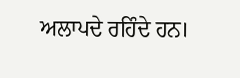ਅਲਾਪਦੇ ਰਹਿੰਦੇ ਹਨ।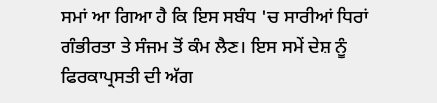ਸਮਾਂ ਆ ਗਿਆ ਹੈ ਕਿ ਇਸ ਸਬੰਧ 'ਚ ਸਾਰੀਆਂ ਧਿਰਾਂ ਗੰਭੀਰਤਾ ਤੇ ਸੰਜਮ ਤੋਂ ਕੰਮ ਲੈਣ। ਇਸ ਸਮੇਂ ਦੇਸ਼ ਨੂੰ ਫਿਰਕਾਪ੍ਰਸਤੀ ਦੀ ਅੱਗ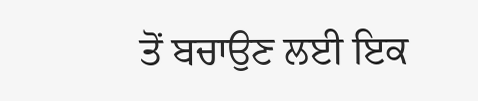ਤੋਂ ਬਚਾਉਣ ਲਈ ਇਕ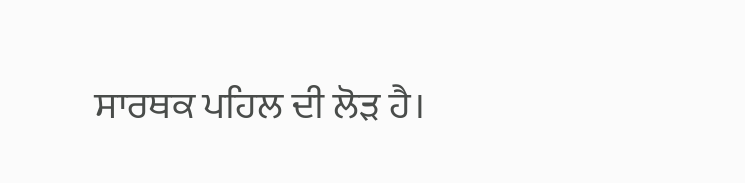ਸਾਰਥਕ ਪਹਿਲ ਦੀ ਲੋੜ ਹੈ।